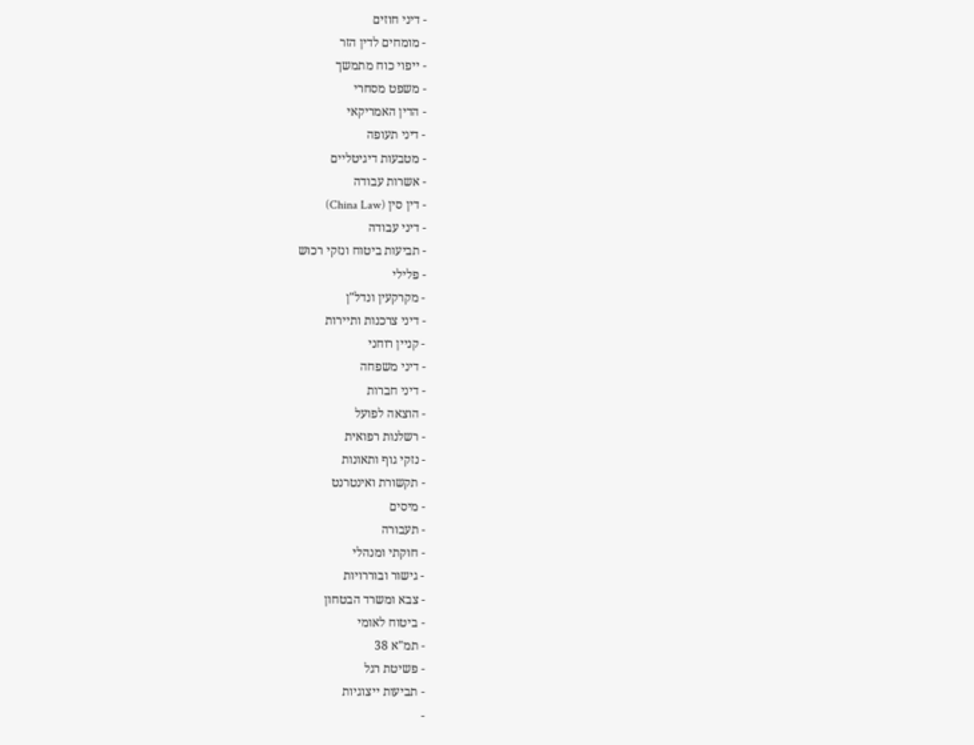- דיני חוזים
- מומחים לדין הזר
- ייפוי כוח מתמשך
- משפט מסחרי
- הדין האמריקאי
- דיני תעופה
- מטבעות דיגיטליים
- אשרות עבודה
- דין סין (China Law)
- דיני עבודה
- תביעות ביטוח ונזקי רכוש
- פלילי
- מקרקעין ונדל"ן
- דיני צרכנות ותיירות
- קניין רוחני
- דיני משפחה
- דיני חברות
- הוצאה לפועל
- רשלנות רפואית
- נזקי גוף ותאונות
- תקשורת ואינטרנט
- מיסים
- תעבורה
- חוקתי ומנהלי
- גישור ובוררויות
- צבא ומשרד הבטחון
- ביטוח לאומי
- תמ"א 38
- פשיטת רגל
- תביעות ייצוגיות
-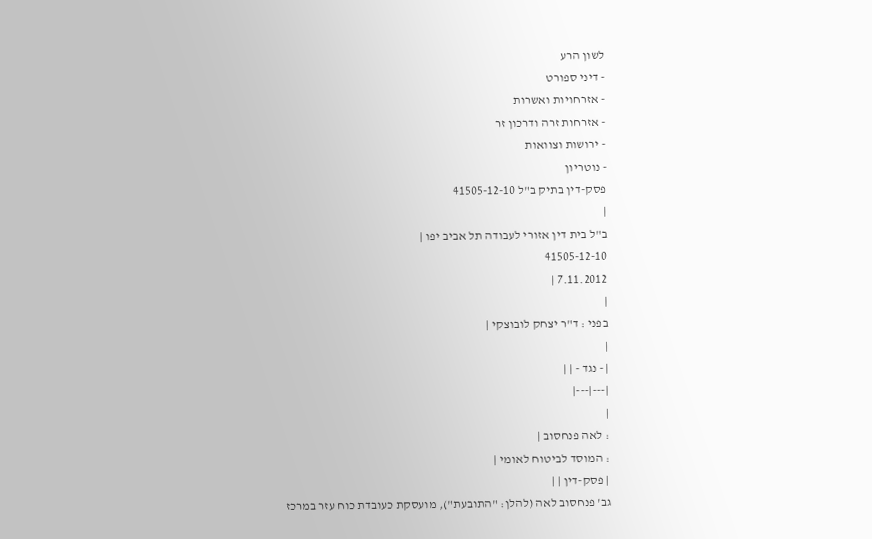לשון הרע
- דיני ספורט
- אזרחויות ואשרות
- אזרחות זרה ודרכון זר
- ירושות וצוואות
- נוטריון
פסק-דין בתיק ב"ל 41505-12-10
|
ב"ל בית דין אזורי לעבודה תל אביב יפו |
41505-12-10
7.11.2012 |
|
בפני : ד"ר יצחק לובוצקי |
|
| - נגד - | |
|---|---|
|
: לאה פנחסוב |
: המוסד לביטוח לאומי |
| פסק-דין | |
גב' פנחסוב לאה (להלן: "התובעת"), מועסקת כעובדת כוח עזר במרכז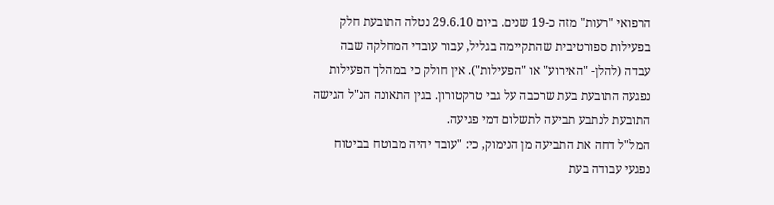הרפואי "רעות" מזה כ-19 שנים. ביום 29.6.10 נטלה התובעת חלק בפעילות ספורטיבית שהתקיימה בגליל, עבור עובדי המחלקה שבה עבדה (להלן- "האירוע" או "הפעילות"). אין חולק כי במהלך הפעילות נפגעה התובעת בעת שרכבה על גבי טרקטורון. בגין התאונה הנ"ל הגישה התובעת לנתבע תביעה לתשלום דמי פגיעה.
המל"ל דחה את התביעה מן הנימוק, כי: "עובד יהיה מבוטח בביטוח נפגעי עבודה בעת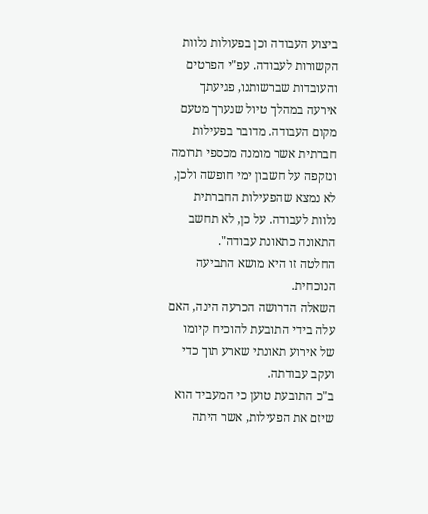ביצוע העבודה וכן בפעולות נלוות הקשורות לעבודה. עפ"י הפרטים והעובדות שברשותנו, פגיעתך אירעה במהלך טיול שנערך מטעם מקום העבודה. מדובר בפעילות חברתית אשר מומנה מכספי תרומה ונזקפה על חשבון ימי חופשה ולכן, לא נמצא שהפעילות החברתית נלוות לעבודה. על כן, לא תחשב התאונה כתאונת עבודה".
החלטה זו היא מושא התביעה הנוכחית.
השאלה הדרושה הכרעה הינה, האם עלה בידי התובעת להוכיח קיומו של אירוע תאונתי שארע תוך כדי ועקב עבודתה.
ב"כ התובעת טוען כי המעביד הוא שיזם את הפעילות, אשר היתה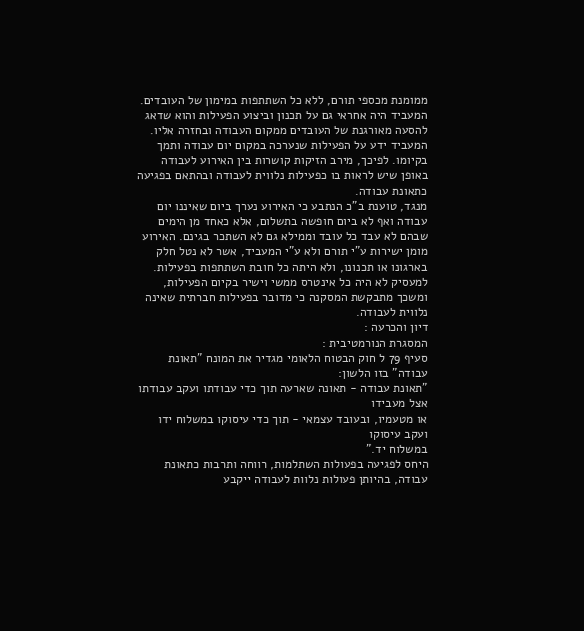ממומנת מכספי תורם, ללא כל השתתפות במימון של העובדים. המעביד היה אחראי גם על תכנון וביצוע הפעילות והוא שדאג להסעה מאורגנת של העובדים ממקום העבודה ובחזרה אליו. המעביד ידע על הפעילות שנערכה במקום יום עבודה ותמך בקיומו. לפיכך, מירב הזיקות קושרות בין האירוע לעבודה באופן שיש לראות בו כפעילות נלווית לעבודה ובהתאם בפגיעה כתאונת עבודה.
מנגד, טוענת ב"כ הנתבע כי האירוע נערך ביום שאיננו יום עבודה ואף לא ביום חופשה בתשלום, אלא כאחד מן הימים שבהם לא עבד כל עובד וממילא גם לא השתכר בגינם. האירוע מומן ישירות ע"י תורם ולא ע"י המעביד, אשר לא נטל חלק בארגונו או תכנונו, ולא היתה כל חובת השתתפות בפעילות. למעסיק לא היה כל אינטרס ממשי וישיר בקיום הפעילות, ומשכך מתבקשת המסקנה כי מדובר בפעילות חברתית שאינה נלווית לעבודה.
דיון והכרעה :
המסגרת הנורמטיבית :
סעיף 79 ל חוק הבטוח הלאומי מגדיר את המונח "תאונת עבודה" בזו הלשון:
"תאונת עבודה - תאונה שארעה תוך כדי עבודתו ועקב עבודתו אצל מעבידו
או מטעמיו, ובעובד עצמאי - תוך כדי עיסוקו במשלוח ידו ועקב עיסוקו
במשלוח יד."
היחס לפגיעה בפעולות השתלמות, רווחה ותרבות כתאונת עבודה, בהיותן פעולות נלוות לעבודה ייקבע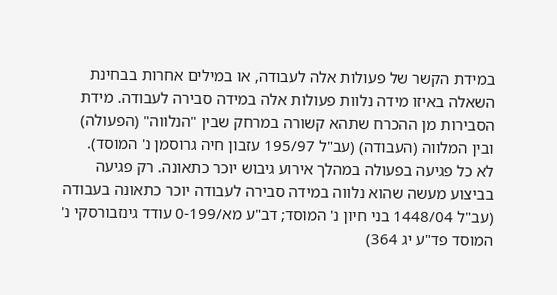במידת הקשר של פעולות אלה לעבודה, או במילים אחרות בבחינת השאלה באיזו מידה נלוות פעולות אלה במידה סבירה לעבודה. מידת הסבירות מן ההכרח שתהא קשורה במרחק שבין "הנלווה" (הפעולה) ובין המלווה (העבודה) (עב"ל 195/97 עזבון חיה גרוסמן נ' המוסד).
לא כל פגיעה בפעולה במהלך אירוע גיבוש יוכר כתאונה. רק פגיעה בביצוע מעשה שהוא נלווה במידה סבירה לעבודה יוכר כתאונה בעבודה (עב"ל 1448/04 בני חיון נ' המוסד; דב"ע מא/0-199 עודד גינזבורסקי נ' המוסד פד"ע יג 364)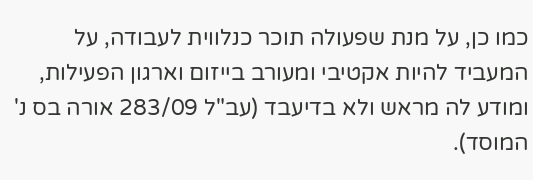כמו כן, על מנת שפעולה תוכר כנלווית לעבודה, על המעביד להיות אקטיבי ומעורב בייזום וארגון הפעילות, ומודע לה מראש ולא בדיעבד (עב"ל 283/09 אורה בס נ' המוסד).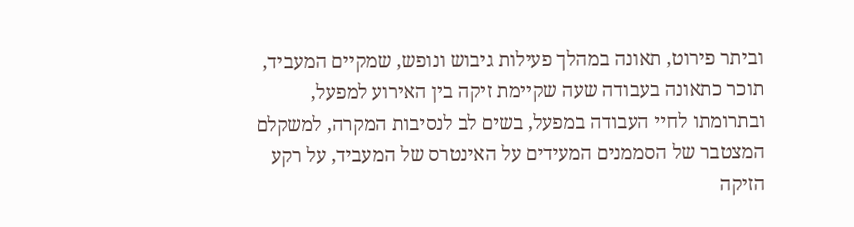וביתר פירוט, תאונה במהלך פעילות גיבוש ונופש, שמקיים המעביד, תוכר כתאונה בעבודה שעה שקיימת זיקה בין האירוע למפעל, ובתרומתו לחיי העבודה במפעל, בשים לב לנסיבות המקרה, למשקלם המצטבר של הסממנים המעידים על האינטרס של המעביד, על רקע הזיקה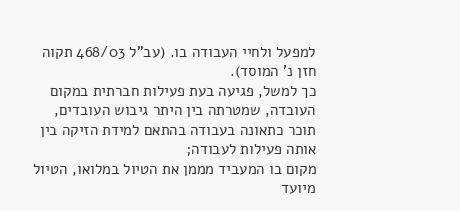למפעל ולחיי העבודה בו. (עב"ל 468/03 תקוה חזן נ' המוסד).
כך למשל, פגיעה בעת פעילות חברתית במקום העובדה, שמטרתה בין היתר גיבוש העובדים, תוכר כתאונה בעבודה בהתאם למידת הזיקה בין אותה פעילות לעבודה;
מקום בו המעביד מממן את הטיול במלואו, הטיול מיועד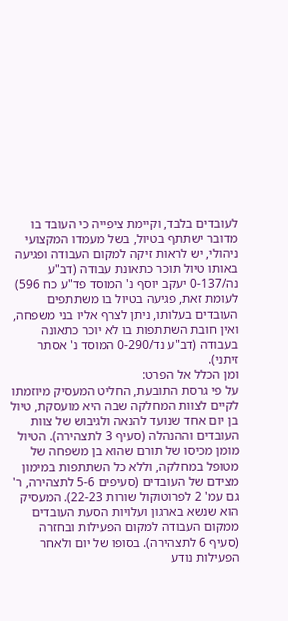לעובדים בלבד, וקיימת ציפייה כי העובד בו מדובר ישתתף בטיול, בשל מעמדו המקצועי ניהולי, יש לראות זיקה למקום העבודה ופגיעה באותו טיול תוכר כתאונת עבודה (דב"ע נה/0-137 יעקב יוסף נ' המוסד פד"ע כח 596) לעומת זאת, פגיעה בטיול בו משתתפים העובדים בעלותו, ניתן לצרף אליו בני משפחה, ואין חובת השתתפות בו לא יוכר כתאונה בעבודה (דב"ע נד/0-290 המוסד נ' אסתר זיתני).
ומן הכלל אל הפרט:
על פי גרסת התובעת, החליט המעסיק מיוזמתו לקיים לצוות המחלקה שבה היא מועסקת, טיול בן יום אחד שנועד להנאה ולגיבוש של צוות העובדים וההנהלה (סעיף 3 לתצהירה). הטיול מומן מכיסו של תורם שהוא בן משפחה של מטופל במחלקה, וללא כל השתתפות במימון מצידם של העובדים (סעיפים 5-6 לתצהירה, ר' גם עמ' 2 לפרוטוקול שורות 22-23). המעסיק הוא שנשא בארגון ועלויות הסעת העובדים ממקום העבודה למקום הפעילות ובחזרה (סעיף 6 לתצהירה). בסופו של יום ולאחר הפעילות נודע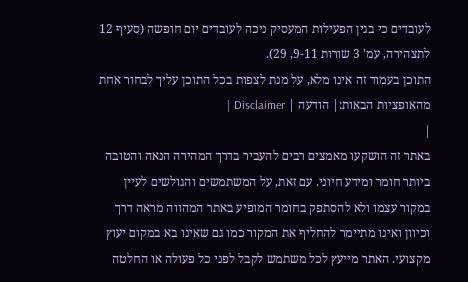לעובדים כי בגין הפעילות המעסיק ניכה לעובדים יום חופשה (סעיף 12 לתצהירה, עמ' 3 שורות 9-11, 29).
התוכן בעמוד זה אינו מלא, על מנת לצפות בכל התוכן עליך לבחור אחת מהאופציות הבאות:| הודעה | Disclaimer |
|
באתר זה הושקעו מאמצים רבים להעביר בדרך המהירה הנאה והטובה ביותר חומר ומידע חיוני. עם זאת, על המשתמשים והגולשים לעיין במקור עצמו ולא להסתפק בחומר המופיע באתר המהווה מראה דרך וכיוון ואינו מתיימר להחליף את המקור כמו גם שאינו בא במקום יעוץ מקצועי. האתר מייעץ לכל משתמש לקבל לפני כל פעולה או החלטה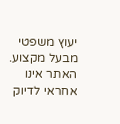יעוץ משפטי מבעל מקצוע. האתר אינו אחראי לדיוק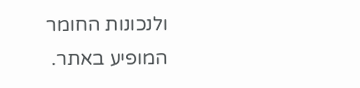ולנכונות החומר המופיע באתר.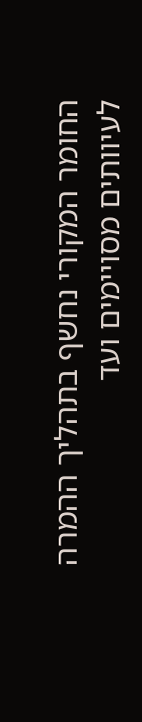החומר המקורי נחשף בתהליך ההמרה לעיוותים מסויימים ועד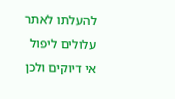להעלתו לאתר עלולים ליפול אי דיוקים ולכן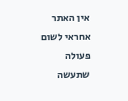אין האתר אחראי לשום פעולה שתעשה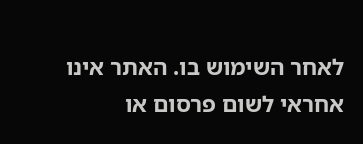לאחר השימוש בו. האתר אינו אחראי לשום פרסום או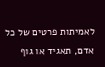לאמיתות פרטים של כל אדם, תאגיד או גוף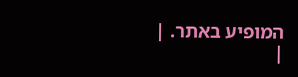המופיע באתר. |
|